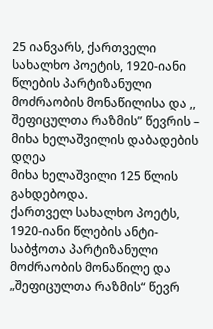25 იანვარს, ქართველი სახალხო პოეტის, 1920-იანი წლების პარტიზანული მოძრაობის მონაწილისა და ,, შეფიცულთა რაზმის” წევრის – მიხა ხელაშვილის დაბადების დღეა
მიხა ხელაშვილი 125 წლის გახდებოდა.
ქართველ სახალხო პოეტს, 1920-იანი წლების ანტი-საბჭოთა პარტიზანული მოძრაობის მონაწილე და „შეფიცულთა რაზმის“ წევრ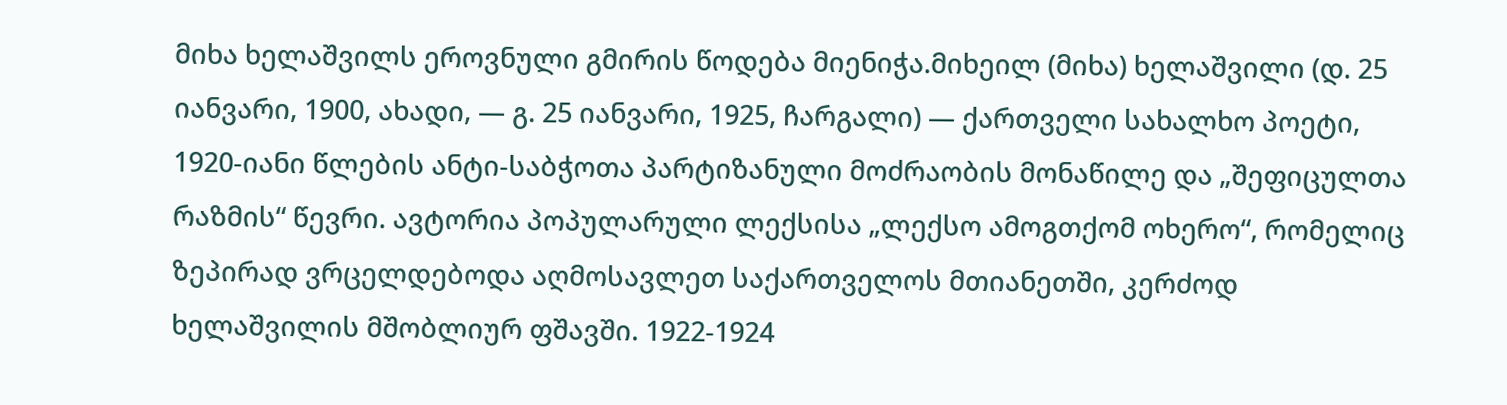მიხა ხელაშვილს ეროვნული გმირის წოდება მიენიჭა.მიხეილ (მიხა) ხელაშვილი (დ. 25 იანვარი, 1900, ახადი, — გ. 25 იანვარი, 1925, ჩარგალი) — ქართველი სახალხო პოეტი, 1920-იანი წლების ანტი-საბჭოთა პარტიზანული მოძრაობის მონაწილე და „შეფიცულთა რაზმის“ წევრი. ავტორია პოპულარული ლექსისა „ლექსო ამოგთქომ ოხერო“, რომელიც ზეპირად ვრცელდებოდა აღმოსავლეთ საქართველოს მთიანეთში, კერძოდ ხელაშვილის მშობლიურ ფშავში. 1922-1924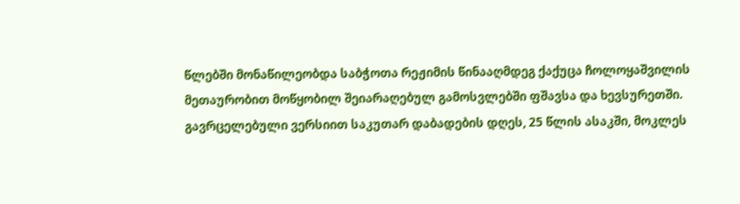წლებში მონაწილეობდა საბჭოთა რეჟიმის წინააღმდეგ ქაქუცა ჩოლოყაშვილის მეთაურობით მოწყობილ შეიარაღებულ გამოსვლებში ფშავსა და ხევსურეთში. გავრცელებული ვერსიით საკუთარ დაბადების დღეს, 25 წლის ასაკში, მოკლეს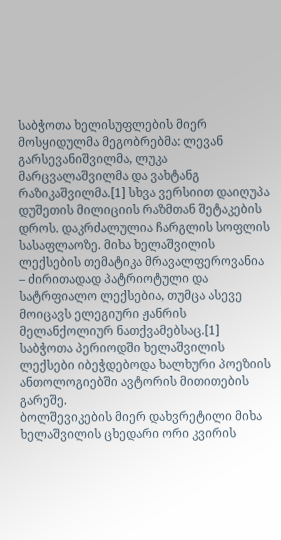საბჭოთა ხელისუფლების მიერ მოსყიდულმა მეგობრებმა: ლევან გარსევანიშვილმა, ლუკა მარცვალაშვილმა და ვახტანგ რაზიკაშვილმა.[1] სხვა ვერსიით დაიღუპა დუშეთის მილიციის რაზმთან შეტაკების დროს. დაკრძალულია ჩარგლის სოფლის სასაფლაოზე. მიხა ხელაშვილის ლექსების თემატიკა მრავალფეროვანია – ძირითადად პატრიოტული და სატრფიალო ლექსებია, თუმცა ასევე მოიცავს ელეგიური ჟანრის მელანქოლიურ ნათქვამებსაც.[1] საბჭოთა პერიოდში ხელაშვილის ლექსები იბეჭდებოდა ხალხური პოეზიის ანთოლოგიებში ავტორის მითითების გარეშე.
ბოლშევიკების მიერ დახვრეტილი მიხა ხელაშვილის ცხედარი ორი კვირის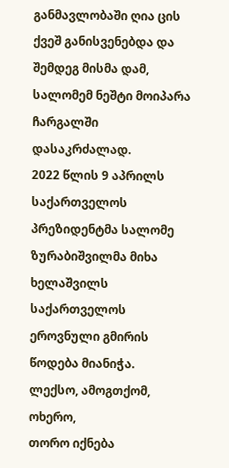განმავლობაში ღია ცის ქვეშ განისვენებდა და შემდეგ მისმა დამ, სალომემ ნეშტი მოიპარა ჩარგალში დასაკრძალად.
2022 წლის 9 აპრილს საქართველოს პრეზიდენტმა სალომე ზურაბიშვილმა მიხა ხელაშვილს საქართველოს ეროვნული გმირის წოდება მიანიჭა.
ლექსო, ამოგთქომ, ოხერო,
თორო იქნება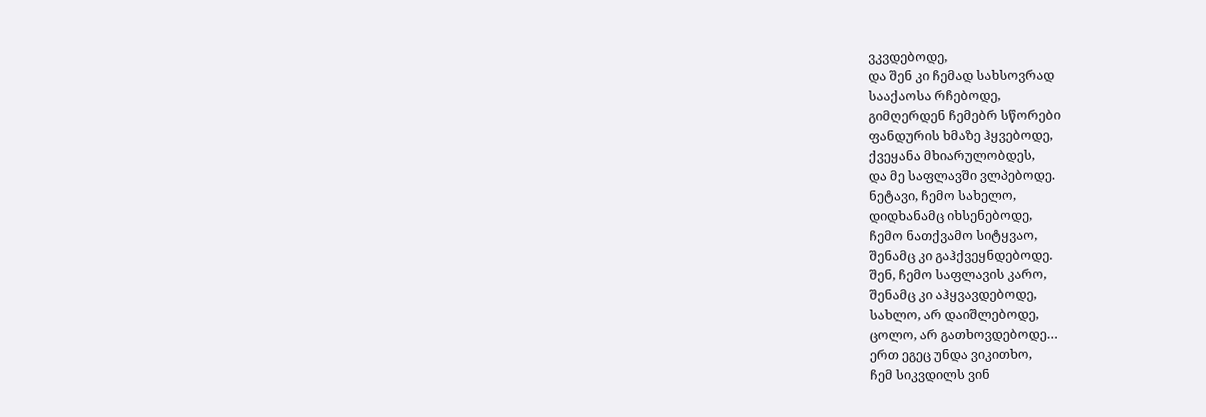ვკვდებოდე,
და შენ კი ჩემად სახსოვრად
სააქაოსა რჩებოდე,
გიმღერდენ ჩემებრ სწორები
ფანდურის ხმაზე ჰყვებოდე,
ქვეყანა მხიარულობდეს,
და მე საფლავში ვლპებოდე.
ნეტავი, ჩემო სახელო,
დიდხანამც იხსენებოდე,
ჩემო ნათქვამო სიტყვაო,
შენამც კი გაჰქვეყნდებოდე.
შენ, ჩემო საფლავის კარო,
შენამც კი აჰყვავდებოდე,
სახლო, არ დაიშლებოდე,
ცოლო, არ გათხოვდებოდე…
ერთ ეგეც უნდა ვიკითხო,
ჩემ სიკვდილს ვინ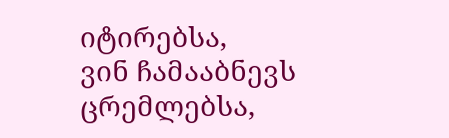იტირებსა,
ვინ ჩამააბნევს ცრემლებსა,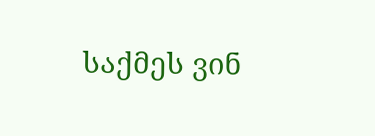საქმეს ვინ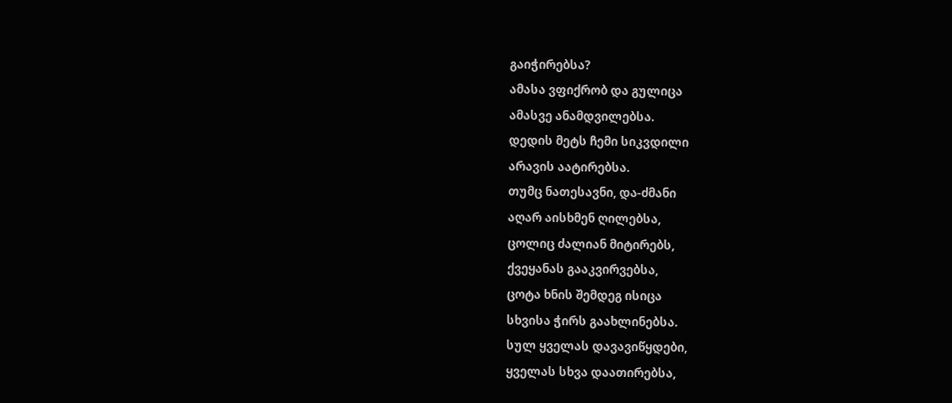გაიჭირებსა?
ამასა ვფიქრობ და გულიცა
ამასვე ანამდვილებსა.
დედის მეტს ჩემი სიკვდილი
არავის აატირებსა.
თუმც ნათესავნი, და-ძმანი
აღარ აისხმენ ღილებსა,
ცოლიც ძალიან მიტირებს,
ქვეყანას გააკვირვებსა,
ცოტა ხნის შემდეგ ისიცა
სხვისა ჭირს გაახლინებსა.
სულ ყველას დავავიწყდები,
ყველას სხვა დაათირებსა,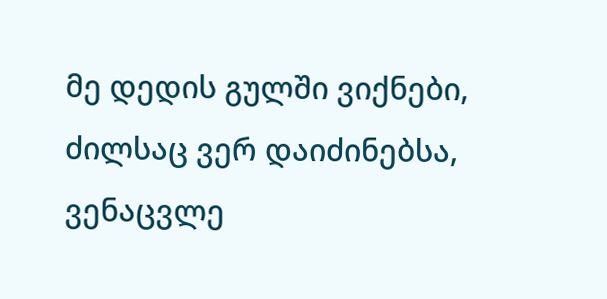მე დედის გულში ვიქნები,
ძილსაც ვერ დაიძინებსა,
ვენაცვლე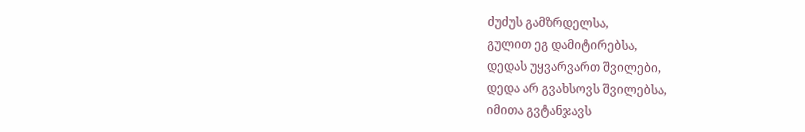ძუძუს გამზრდელსა,
გულით ეგ დამიტირებსა,
დედას უყვარვართ შვილები,
დედა არ გვახსოვს შვილებსა,
იმითა გვტანჯავს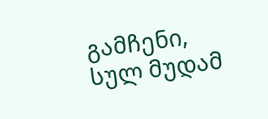გამჩენი,
სულ მუდამ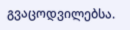გვაცოდვილებსა.